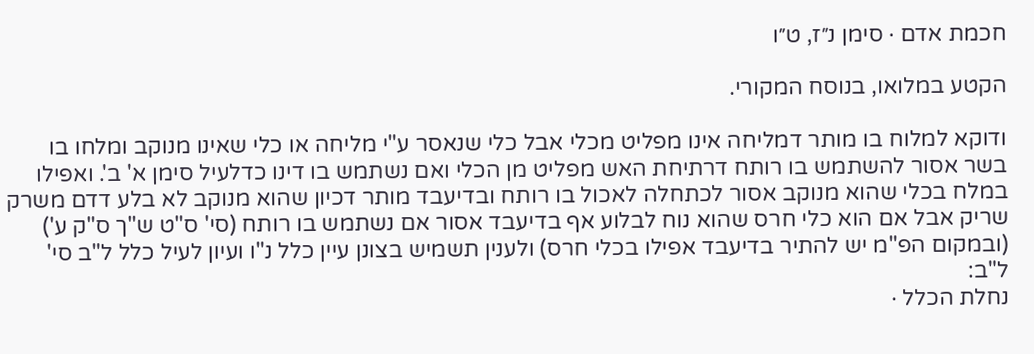חכמת אדם · סימן נ״ז, ט״ו

הקטע במלואו, בנוסח המקורי.

ודוקא למלוח בו מותר דמליחה אינו מפליט מכלי אבל כלי שנאסר ע"י מליחה או כלי שאינו מנוקב ומלחו בו בשר אסור להשתמש בו רותח דרתיחת האש מפליט מן הכלי ואם נשתמש בו דינו כדלעיל סימן א' ב'. ואפילו במלח בכלי שהוא מנוקב אסור לכתחלה לאכול בו רותח ובדיעבד מותר דכיון שהוא מנוקב לא בלע דדם משרק שריק אבל אם הוא כלי חרס שהוא נוח לבלוע אף בדיעבד אסור אם נשתמש בו רותח (סי' ס"ט ש"ך ס"ק ע') (ובמקום הפ"מ יש להתיר בדיעבד אפילו בכלי חרס) ולענין תשמיש בצונן עיין כלל נ"ו ועיון לעיל כלל ל"ב סי' ל"ב:
נחלת הכלל ·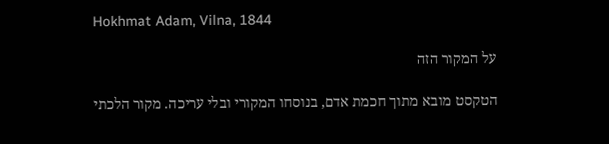Hokhmat Adam, Vilna, 1844

על המקור הזה

הטקסט מובא מתוך חכמת אדם, בנוסחו המקורי ובלי עריכה. מקור הלכתי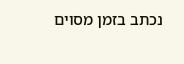נכתב בזמן מסוים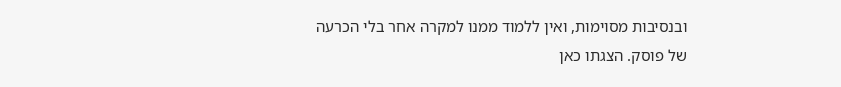ובנסיבות מסוימות, ואין ללמוד ממנו למקרה אחר בלי הכרעה של פוסק. הצגתו כאן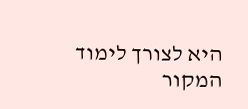היא לצורך לימוד המקור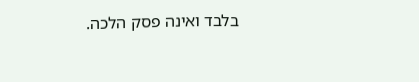בלבד ואינה פסק הלכה.